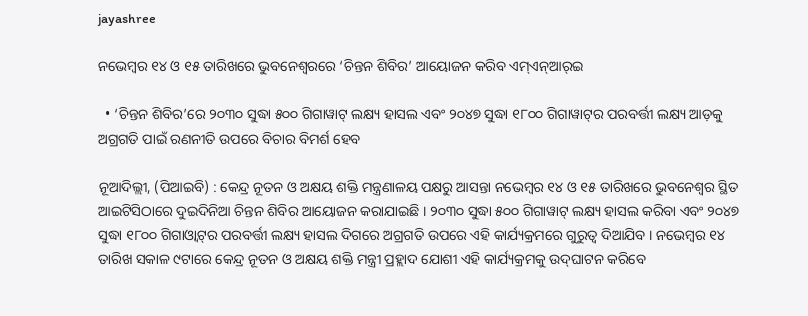jayashree

ନଭେମ୍ବର ୧୪ ଓ ୧୫ ତାରିଖରେ ଭୁବନେଶ୍ୱରରେ ‘ଚିନ୍ତନ ଶିବିର’ ଆୟୋଜନ କରିବ ଏମ୍ଏନ୍ଆର୍‌ଇ

  • ‘ଚିନ୍ତନ ଶିବିର’ରେ ୨୦୩୦ ସୁଦ୍ଧା ୫୦୦ ଗିଗାୱାଟ୍ ଲକ୍ଷ୍ୟ ହାସଲ ଏବଂ ୨୦୪୭ ସୁଦ୍ଧା ୧୮୦୦ ଗିଗାୱାଟ୍‌ର ପରବର୍ତ୍ତୀ ଲକ୍ଷ୍ୟ ଆଡ଼କୁ ଅଗ୍ରଗତି ପାଇଁ ରଣନୀତି ଉପରେ ବିଚାର ବିମର୍ଶ ହେବ

ନୂଆଦିଲ୍ଲୀ, (ପିଆଇବି) : କେନ୍ଦ୍ର ନୂତନ ଓ ଅକ୍ଷୟ ଶକ୍ତି ମନ୍ତ୍ରଣାଳୟ ପକ୍ଷରୁ ଆସନ୍ତା ନଭେମ୍ବର ୧୪ ଓ ୧୫ ତାରିଖରେ ଭୁବନେଶ୍ୱର ସ୍ଥିତ ଆଇଟିସିଠାରେ ଦୁଇଦିନିଆ ଚିନ୍ତନ ଶିବିର ଆୟୋଜନ କରାଯାଇଛି । ୨୦୩୦ ସୁଦ୍ଧା ୫୦୦ ଗିଗାୱାଟ୍ ଲକ୍ଷ୍ୟ ହାସଲ କରିବା ଏବଂ ୨୦୪୭ ସୁଦ୍ଧା ୧୮୦୦ ଗିଗାଓ୍ଵାଟ୍‌ର ପରବର୍ତ୍ତୀ ଲକ୍ଷ୍ୟ ହାସଲ ଦିଗରେ ଅଗ୍ରଗତି ଉପରେ ଏହି କାର୍ଯ୍ୟକ୍ରମରେ ଗୁରୁତ୍ୱ ଦିଆଯିବ । ନଭେମ୍ବର ୧୪ ତାରିଖ ସକାଳ ୯ଟାରେ କେନ୍ଦ୍ର ନୂତନ ଓ ଅକ୍ଷୟ ଶକ୍ତି ମନ୍ତ୍ରୀ ପ୍ରହ୍ଲାଦ ଯୋଶୀ ଏହି କାର୍ଯ୍ୟକ୍ରମକୁ ଉଦ୍‌ଘାଟନ କରିବେ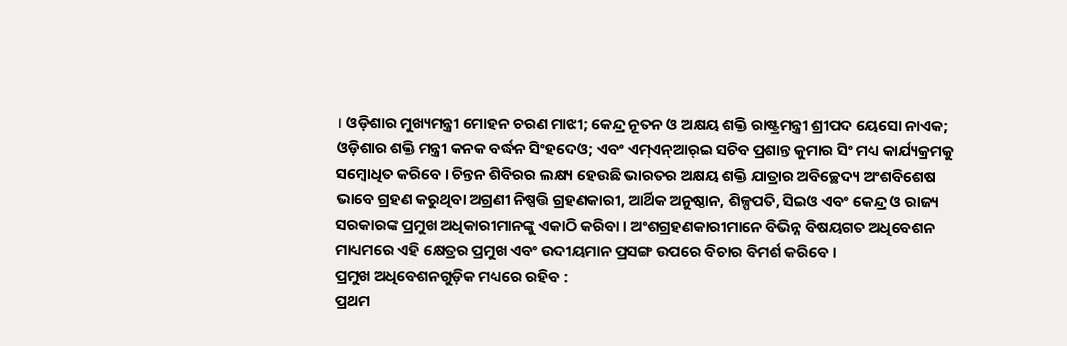। ଓଡ଼ିଶାର ମୁଖ୍ୟମନ୍ତ୍ରୀ ମୋହନ ଚରଣ ମାଝୀ; କେନ୍ଦ୍ର ନୂତନ ଓ ଅକ୍ଷୟ ଶକ୍ତି ରାଷ୍ଟ୍ରମନ୍ତ୍ରୀ ଶ୍ରୀପଦ ୟେସୋ ନାଏକ; ଓଡ଼ିଶାର ଶକ୍ତି ମନ୍ତ୍ରୀ କନକ ବର୍ଦ୍ଧନ ସିଂହଦେଓ; ଏବଂ ଏମ୍‌ଏନ୍‌ଆର୍‌ଇ ସଚିବ ପ୍ରଶାନ୍ତ କୁମାର ସିଂ ମଧ୍ୟ କାର୍ଯ୍ୟକ୍ରମକୁ ସମ୍ବୋଧିତ କରିବେ । ଚିନ୍ତନ ଶିବିରର ଲକ୍ଷ୍ୟ ହେଉଛି ଭାରତର ଅକ୍ଷୟ ଶକ୍ତି ଯାତ୍ରାର ଅବିଚ୍ଛେଦ୍ୟ ଅଂଶବିଶେଷ ଭାବେ ଗ୍ରହଣ କରୁଥିବା ଅଗ୍ରଣୀ ନିଷ୍ପତ୍ତି ଗ୍ରହଣକାରୀ, ଆର୍ଥିକ ଅନୁଷ୍ଠାନ, ଶିଳ୍ପପତି, ସିଇଓ ଏବଂ କେନ୍ଦ୍ର ଓ ରାଜ୍ୟ ସରକାରଙ୍କ ପ୍ରମୁଖ ଅଧିକାରୀମାନଙ୍କୁ ଏକାଠି କରିବା । ଅଂଶଗ୍ରହଣକାରୀମାନେ ବିଭିନ୍ନ ବିଷୟଗତ ଅଧିବେଶନ ମାଧ୍ୟମରେ ଏହି କ୍ଷେତ୍ରର ପ୍ରମୁଖ ଏବଂ ଉଦୀୟମାନ ପ୍ରସଙ୍ଗ ଉପରେ ବିଚାର ବିମର୍ଶ କରିବେ ।
ପ୍ରମୁଖ ଅଧିବେଶନଗୁଡ଼ିକ ମଧ୍ୟରେ ରହିବ :
ପ୍ରଥମ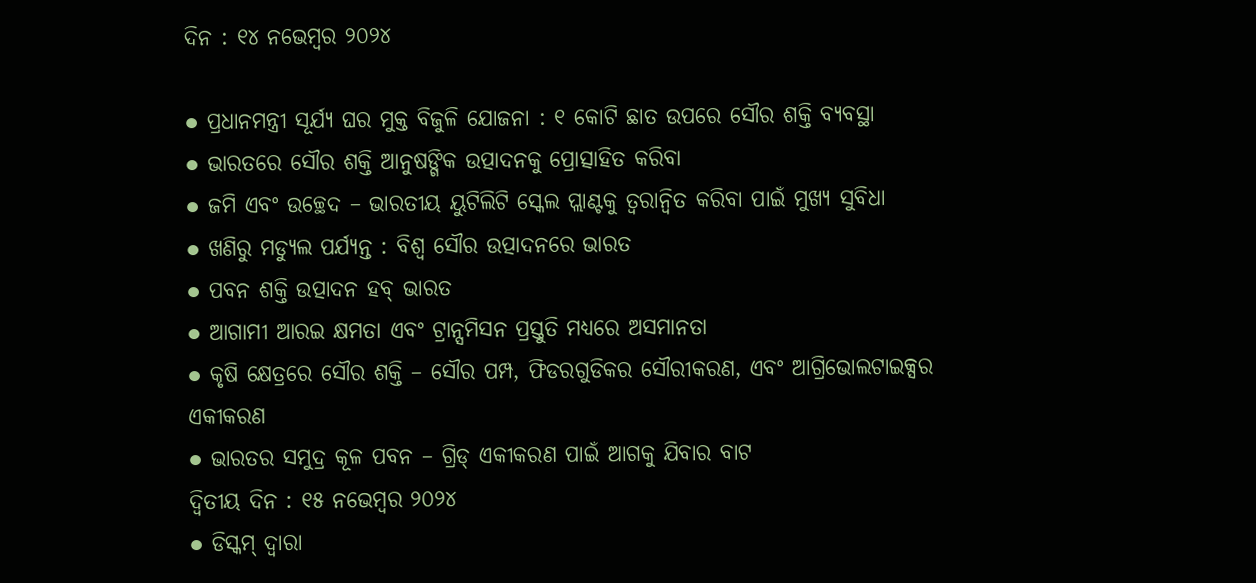ଦିନ : ୧୪ ନଭେମ୍ବର ୨୦୨୪

● ପ୍ରଧାନମନ୍ତ୍ରୀ ସୂର୍ଯ୍ୟ ଘର ମୁକ୍ତ ବିଜୁଳି ଯୋଜନା : ୧ କୋଟି ଛାତ ଉପରେ ସୌର ଶକ୍ତି ବ୍ୟବସ୍ଥା
● ଭାରତରେ ସୌର ଶକ୍ତି ଆନୁଷଙ୍ଗିକ ଉତ୍ପାଦନକୁ ପ୍ରୋତ୍ସାହିତ କରିବା
● ଜମି ଏବଂ ଉଚ୍ଛେଦ – ଭାରତୀୟ ୟୁଟିଲିଟି ସ୍କେଲ ପ୍ଲାଣ୍ଟକୁ ତ୍ୱରାନ୍ୱିତ କରିବା ପାଇଁ ମୁଖ୍ୟ ସୁବିଧା
● ଖଣିରୁ ମଡ୍ୟୁଲ ପର୍ଯ୍ୟନ୍ତ : ବିଶ୍ୱ ସୌର ଉତ୍ପାଦନରେ ଭାରତ
● ପବନ ଶକ୍ତି ଉତ୍ପାଦନ ହବ୍ ଭାରତ
● ଆଗାମୀ ଆରଇ କ୍ଷମତା ଏବଂ ଟ୍ରାନ୍ସମିସନ ପ୍ରସ୍ତୁତି ମଧ୍ୟରେ ଅସମାନତା
● କୃଷି କ୍ଷେତ୍ରରେ ସୌର ଶକ୍ତି – ସୌର ପମ୍ପ, ଫିଡରଗୁଡିକର ସୌରୀକରଣ, ଏବଂ ଆଗ୍ରିଭୋଲଟାଇକ୍ସର ଏକୀକରଣ
● ଭାରତର ସମୁଦ୍ର କୂଳ ପବନ – ଗ୍ରିଡ୍ ଏକୀକରଣ ପାଇଁ ଆଗକୁ ଯିବାର ବାଟ
ଦ୍ୱିତୀୟ ଦିନ : ୧୫ ନଭେମ୍ବର ୨୦୨୪
● ଡିସ୍କମ୍ ଦ୍ୱାରା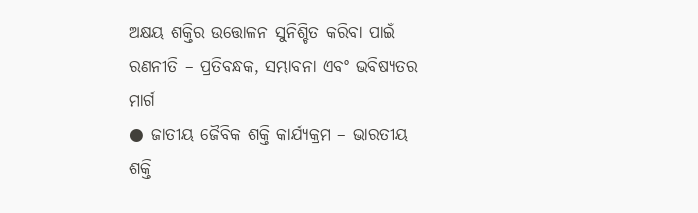ଅକ୍ଷୟ ଶକ୍ତିର ଉତ୍ତୋଳନ ସୁନିଶ୍ଚିତ କରିବା ପାଇଁ ରଣନୀତି – ପ୍ରତିବନ୍ଧକ, ସମ୍ଭାବନା ଏବଂ ଭବିଷ୍ୟତର ମାର୍ଗ
● ଜାତୀୟ ଜୈବିକ ଶକ୍ତି କାର୍ଯ୍ୟକ୍ରମ – ଭାରତୀୟ ଶକ୍ତି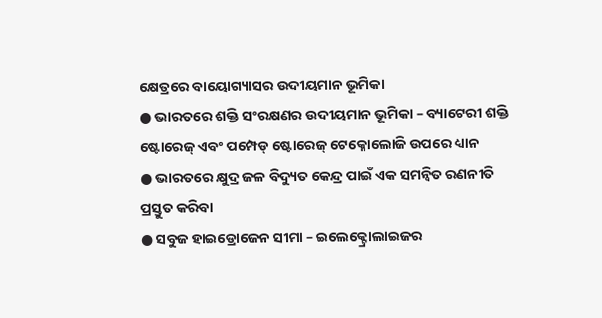କ୍ଷେତ୍ରରେ ବାୟୋଗ୍ୟାସର ଉଦୀୟମାନ ଭୂମିକା
● ଭାରତରେ ଶକ୍ତି ସଂରକ୍ଷଣର ଉଦୀୟମାନ ଭୂମିକା – ବ୍ୟାଟେରୀ ଶକ୍ତି ଷ୍ଟୋରେଜ୍ ଏବଂ ପମ୍ପେଡ୍ ଷ୍ଟୋରେଜ୍ ଟେକ୍ନୋଲୋଜି ଉପରେ ଧ୍ୟାନ
● ଭାରତରେ କ୍ଷୁଦ୍ର ଜଳ ବିଦ୍ୟୁତ କେନ୍ଦ୍ର ପାଇଁ ଏକ ସମନ୍ୱିତ ରଣନୀତି ପ୍ରସ୍ତୁତ କରିବା
● ସବୁଜ ହାଇଡ୍ରୋଜେନ ସୀମା – ଇଲେକ୍ଟ୍ରୋଲାଇଜର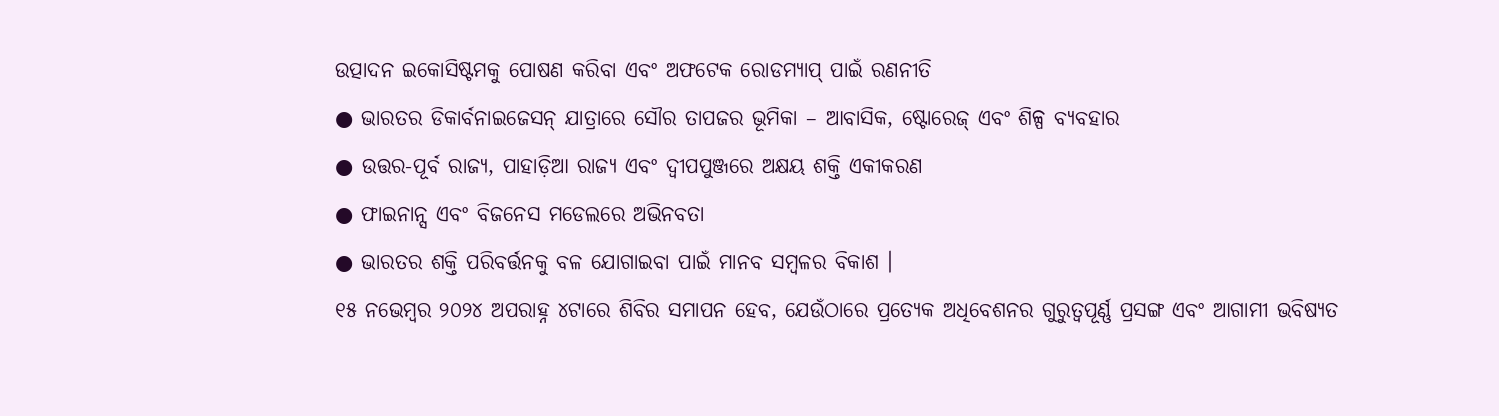ଉତ୍ପାଦନ ଇକୋସିଷ୍ଟମକୁ ପୋଷଣ କରିବା ଏବଂ ଅଫଟେକ ରୋଡମ୍ୟାପ୍ ପାଇଁ ରଣନୀତି
● ଭାରତର ଡିକାର୍ବନାଇଜେସନ୍ ଯାତ୍ରାରେ ସୌର ତାପଜର ଭୂମିକା – ଆବାସିକ, ଷ୍ଟୋରେଜ୍ ଏବଂ ଶିଳ୍ପ ବ୍ୟବହାର
● ଉତ୍ତର-ପୂର୍ବ ରାଜ୍ୟ, ପାହାଡ଼ିଆ ରାଜ୍ୟ ଏବଂ ଦ୍ୱୀପପୁଞ୍ଜରେ ଅକ୍ଷୟ ଶକ୍ତି ଏକୀକରଣ
● ଫାଇନାନ୍ସ ଏବଂ ବିଜନେସ ମଡେଲରେ ଅଭିନବତା
● ଭାରତର ଶକ୍ତି ପରିବର୍ତ୍ତନକୁ ବଳ ଯୋଗାଇବା ପାଇଁ ମାନବ ସମ୍ବଳର ବିକାଶ ।
୧୫ ନଭେମ୍ବର ୨୦୨୪ ଅପରାହ୍ନ ୪ଟାରେ ଶିବିର ସମାପନ ହେବ, ଯେଉଁଠାରେ ପ୍ରତ୍ୟେକ ଅଧିବେଶନର ଗୁରୁତ୍ୱପୂର୍ଣ୍ଣ ପ୍ରସଙ୍ଗ ଏବଂ ଆଗାମୀ ଭବିଷ୍ୟତ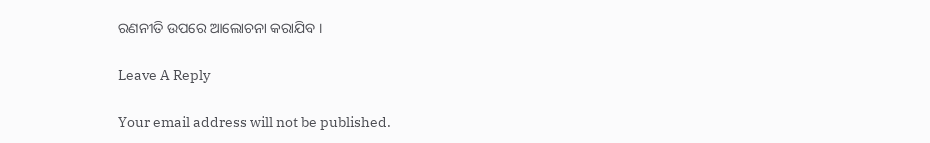ରଣନୀତି ଉପରେ ଆଲୋଚନା କରାଯିବ ।

Leave A Reply

Your email address will not be published.